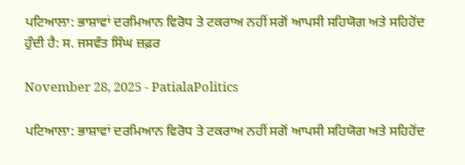ਪਟਿਆਲਾ: ਭਾਸ਼ਾਵਾਂ ਦਰਮਿਆਨ ਵਿਰੋਧ ਤੇ ਟਕਰਾਅ ਨਹੀਂ ਸਗੋਂ ਆਪਸੀ ਸਹਿਯੋਗ ਅਤੇ ਸਹਿਹੋਂਦ ਹੁੰਦੀ ਹੈ: ਸ. ਜਸਵੰਤ ਸਿੰਘ ਜ਼ਫ਼ਰ

November 28, 2025 - PatialaPolitics

ਪਟਿਆਲਾ: ਭਾਸ਼ਾਵਾਂ ਦਰਮਿਆਨ ਵਿਰੋਧ ਤੇ ਟਕਰਾਅ ਨਹੀਂ ਸਗੋਂ ਆਪਸੀ ਸਹਿਯੋਗ ਅਤੇ ਸਹਿਹੋਂਦ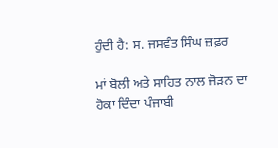ਹੁੰਦੀ ਹੈ: ਸ. ਜਸਵੰਤ ਸਿੰਘ ਜ਼ਫ਼ਰ

ਮਾਂ ਬੋਲੀ ਅਤੇ ਸਾਹਿਤ ਨਾਲ ਜੋੜਨ ਦਾ ਹੋਕਾ ਦਿੰਦਾ ਪੰਜਾਬੀ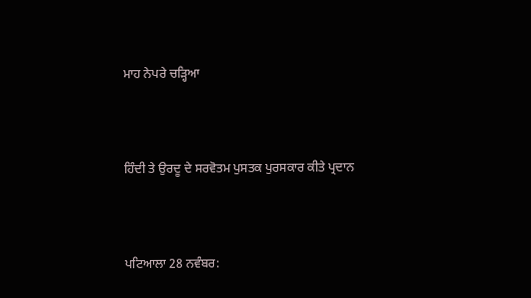ਮਾਹ ਨੇਪਰੇ ਚੜ੍ਹਿਆ



ਹਿੰਦੀ ਤੇ ਉਰਦੂ ਦੇ ਸਰਵੋਤਮ ਪੁਸਤਕ ਪੁਰਸਕਾਰ ਕੀਤੇ ਪ੍ਰਦਾਨ



ਪਟਿਆਲਾ 28 ਨਵੰਬਰ: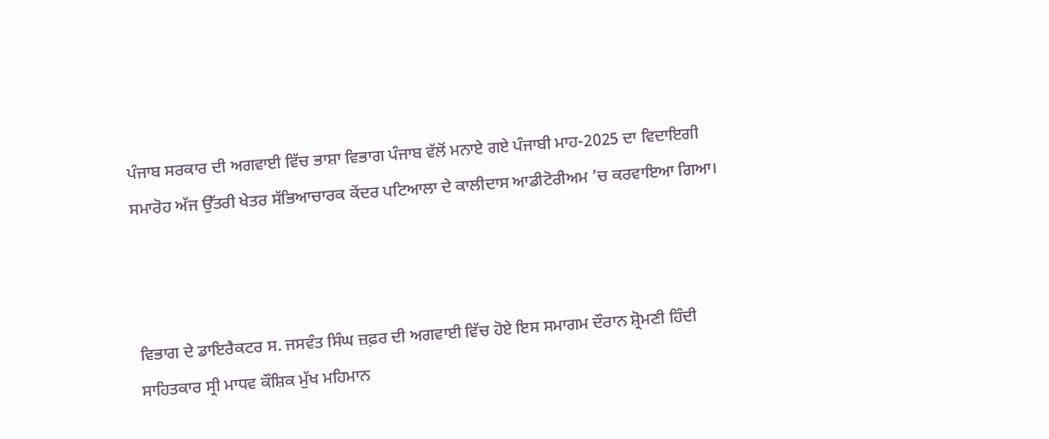ਪੰਜਾਬ ਸਰਕਾਰ ਦੀ ਅਗਵਾਈ ਵਿੱਚ ਭਾਸ਼ਾ ਵਿਭਾਗ ਪੰਜਾਬ ਵੱਲੋਂ ਮਨਾਏ ਗਏ ਪੰਜਾਬੀ ਮਾਹ-2025 ਦਾ ਵਿਦਾਇਗੀ ਸਮਾਰੋਹ ਅੱਜ ਉੱਤਰੀ ਖੇਤਰ ਸੱਭਿਆਚਾਰਕ ਕੇਂਦਰ ਪਟਿਆਲਾ ਦੇ ਕਾਲੀਦਾਸ ਆਡੀਟੋਰੀਅਮ ’ਚ ਕਰਵਾਇਆ ਗਿਆ।



ਵਿਭਾਗ ਦੇ ਡਾਇਰੈਕਟਰ ਸ. ਜਸਵੰਤ ਸਿੰਘ ਜ਼ਫ਼ਰ ਦੀ ਅਗਵਾਈ ਵਿੱਚ ਹੋਏ ਇਸ ਸਮਾਗਮ ਦੌਰਾਨ ਸ਼੍ਰੋਮਣੀ ਹਿੰਦੀ ਸਾਹਿਤਕਾਰ ਸ੍ਰੀ ਮਾਧਵ ਕੌਸ਼ਿਕ ਮੁੱਖ ਮਹਿਮਾਨ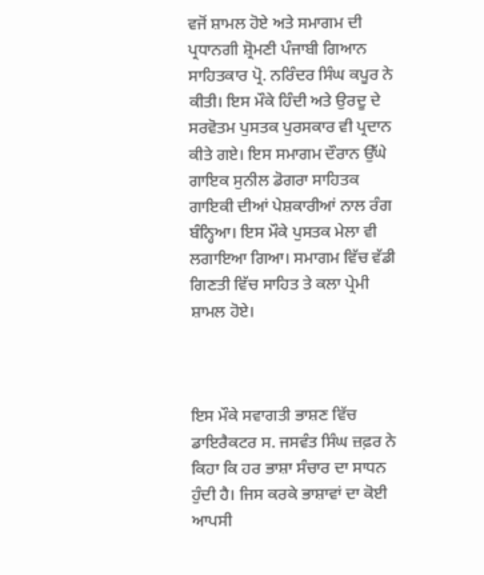ਵਜੋਂ ਸ਼ਾਮਲ ਹੋਏ ਅਤੇ ਸਮਾਗਮ ਦੀ ਪ੍ਰਧਾਨਗੀ ਸ਼੍ਰੋਮਣੀ ਪੰਜਾਬੀ ਗਿਆਨ ਸਾਹਿਤਕਾਰ ਪ੍ਰੋ. ਨਰਿੰਦਰ ਸਿੰਘ ਕਪੂਰ ਨੇ ਕੀਤੀ। ਇਸ ਮੌਕੇ ਹਿੰਦੀ ਅਤੇ ਉਰਦੂ ਦੇ ਸਰਵੋਤਮ ਪੁਸਤਕ ਪੁਰਸਕਾਰ ਵੀ ਪ੍ਰਦਾਨ ਕੀਤੇ ਗਏ। ਇਸ ਸਮਾਗਮ ਦੌਰਾਨ ਉੱਘੇ ਗਾਇਕ ਸੁਨੀਲ ਡੋਗਰਾ ਸਾਹਿਤਕ ਗਾਇਕੀ ਦੀਆਂ ਪੇਸ਼ਕਾਰੀਆਂ ਨਾਲ ਰੰਗ ਬੰਨ੍ਹਿਆ। ਇਸ ਮੌਕੇ ਪੁਸਤਕ ਮੇਲਾ ਵੀ ਲਗਾਇਆ ਗਿਆ। ਸਮਾਗਮ ਵਿੱਚ ਵੱਡੀ ਗਿਣਤੀ ਵਿੱਚ ਸਾਹਿਤ ਤੇ ਕਲਾ ਪ੍ਰੇਮੀ ਸ਼ਾਮਲ ਹੋਏ।



ਇਸ ਮੌਕੇ ਸਵਾਗਤੀ ਭਾਸ਼ਣ ਵਿੱਚ ਡਾਇਰੈਕਟਰ ਸ. ਜਸਵੰਤ ਸਿੰਘ ਜ਼ਫ਼ਰ ਨੇ ਕਿਹਾ ਕਿ ਹਰ ਭਾਸ਼ਾ ਸੰਚਾਰ ਦਾ ਸਾਧਨ ਹੁੰਦੀ ਹੈ। ਜਿਸ ਕਰਕੇ ਭਾਸ਼ਾਵਾਂ ਦਾ ਕੋਈ ਆਪਸੀ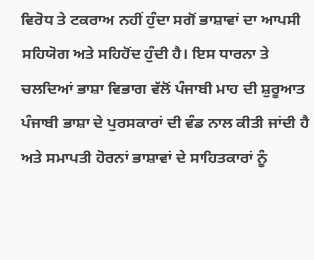ਵਿਰੋਧ ਤੇ ਟਕਰਾਅ ਨਹੀਂ ਹੁੰਦਾ ਸਗੋਂ ਭਾਸ਼ਾਵਾਂ ਦਾ ਆਪਸੀ ਸਹਿਯੋਗ ਅਤੇ ਸਹਿਹੋਂਦ ਹੁੰਦੀ ਹੈ। ਇਸ ਧਾਰਨਾ ਤੇ ਚਲਦਿਆਂ ਭਾਸ਼ਾ ਵਿਭਾਗ ਵੱਲੋਂ ਪੰਜਾਬੀ ਮਾਹ ਦੀ ਸ਼ੁਰੂਆਤ ਪੰਜਾਬੀ ਭਾਸ਼ਾ ਦੇ ਪੁਰਸਕਾਰਾਂ ਦੀ ਵੰਡ ਨਾਲ ਕੀਤੀ ਜਾਂਦੀ ਹੈ ਅਤੇ ਸਮਾਪਤੀ ਹੋਰਨਾਂ ਭਾਸ਼ਾਵਾਂ ਦੇ ਸਾਹਿਤਕਾਰਾਂ ਨੂੰ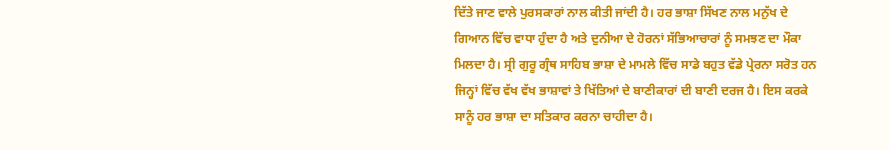ਦਿੱਤੇ ਜਾਣ ਵਾਲੇ ਪੁਰਸਕਾਰਾਂ ਨਾਲ ਕੀਤੀ ਜਾਂਦੀ ਹੈ। ਹਰ ਭਾਸ਼ਾ ਸਿੱਖਣ ਨਾਲ ਮਨੁੱਖ ਦੇ ਗਿਆਨ ਵਿੱਚ ਵਾਧਾ ਹੁੰਦਾ ਹੈ ਅਤੇ ਦੁਨੀਆ ਦੇ ਹੋਰਨਾਂ ਸੱਭਿਆਚਾਰਾਂ ਨੂੰ ਸਮਝਣ ਦਾ ਮੌਕਾ ਮਿਲਦਾ ਹੈ। ਸ੍ਰੀ ਗੁਰੂ ਗ੍ਰੰਥ ਸਾਹਿਬ ਭਾਸ਼ਾ ਦੇ ਮਾਮਲੇ ਵਿੱਚ ਸਾਡੇ ਬਹੁਤ ਵੱਡੇ ਪ੍ਰੇਰਨਾ ਸਰੋਤ ਹਨ ਜਿਨ੍ਹਾਂ ਵਿੱਚ ਵੱਖ ਵੱਖ ਭਾਸ਼ਾਵਾਂ ਤੇ ਖਿੱਤਿਆਂ ਦੇ ਬਾਣੀਕਾਰਾਂ ਦੀ ਬਾਣੀ ਦਰਜ ਹੈ। ਇਸ ਕਰਕੇ ਸਾਨੂੰ ਹਰ ਭਾਸ਼ਾ ਦਾ ਸਤਿਕਾਰ ਕਰਨਾ ਚਾਹੀਦਾ ਹੈ।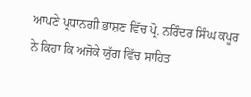ਆਪਣੇ ਪ੍ਰਧਾਨਗੀ ਭਾਸ਼ਣ ਵਿੱਚ ਪ੍ਰੋ. ਨਰਿੰਦਰ ਸਿੰਘ ਕਪੂਰ ਨੇ ਕਿਹਾ ਕਿ ਅਜੋਕੇ ਯੁੱਗ ਵਿੱਚ ਸਾਹਿਤ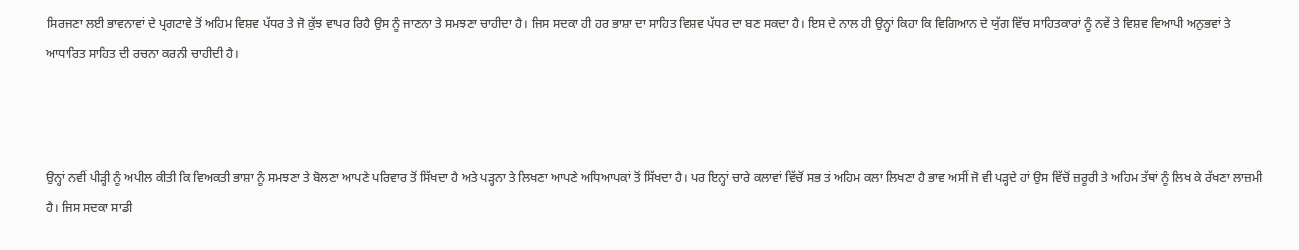ਸਿਰਜਣਾ ਲਈ ਭਾਵਨਾਵਾਂ ਦੇ ਪ੍ਰਗਟਾਵੇ ਤੋਂ ਅਹਿਮ ਵਿਸ਼ਵ ਪੱਧਰ ਤੇ ਜੋ ਕੁੱਝ ਵਾਪਰ ਰਿਹੈ ਉਸ ਨੂੰ ਜਾਣਨਾ ਤੇ ਸਮਝਣਾ ਚਾਹੀਦਾ ਹੈ। ਜਿਸ ਸਦਕਾ ਹੀ ਹਰ ਭਾਸ਼ਾ ਦਾ ਸਾਹਿਤ ਵਿਸ਼ਵ ਪੱਧਰ ਦਾ ਬਣ ਸਕਦਾ ਹੈ। ਇਸ ਦੇ ਨਾਲ ਹੀ ਉਨ੍ਹਾਂ ਕਿਹਾ ਕਿ ਵਿਗਿਆਨ ਦੇ ਯੁੱਗ ਵਿੱਚ ਸਾਹਿਤਕਾਰਾਂ ਨੂੰ ਨਵੇਂ ਤੇ ਵਿਸ਼ਵ ਵਿਆਪੀ ਅਨੁਭਵਾਂ ਤੇ ਆਧਾਰਿਤ ਸਾਹਿਤ ਦੀ ਰਚਨਾ ਕਰਨੀ ਚਾਹੀਦੀ ਹੈ।



ਉਨ੍ਹਾਂ ਨਵੀਂ ਪੀੜ੍ਹੀ ਨੂੰ ਅਪੀਲ ਕੀਤੀ ਕਿ ਵਿਅਕਤੀ ਭਾਸ਼ਾ ਨੂੰ ਸਮਝਣਾ ਤੇ ਬੋਲਣਾ ਆਪਣੇ ਪਰਿਵਾਰ ਤੋਂ ਸਿੱਖਦਾ ਹੈ ਅਤੇ ਪੜ੍ਹਨਾ ਤੇ ਲਿਖਣਾ ਆਪਣੇ ਅਧਿਆਪਕਾਂ ਤੋਂ ਸਿੱਖਦਾ ਹੈ। ਪਰ ਇਨ੍ਹਾਂ ਚਾਰੇ ਕਲਾਵਾਂ ਵਿੱਚੋਂ ਸਭ ਤਂ ਅਹਿਮ ਕਲਾ ਲਿਖਣਾ ਹੈ ਭਾਵ ਅਸੀਂ ਜੋ ਵੀ ਪੜ੍ਹਦੇ ਹਾਂ ਉਸ ਵਿੱਚੋਂ ਜ਼ਰੂਰੀ ਤੇ ਅਹਿਮ ਤੱਥਾਂ ਨੂੰ ਲਿਖ ਕੇ ਰੱਖਣਾ ਲਾਜ਼ਮੀ ਹੈ। ਜਿਸ ਸਦਕਾ ਸਾਡੀ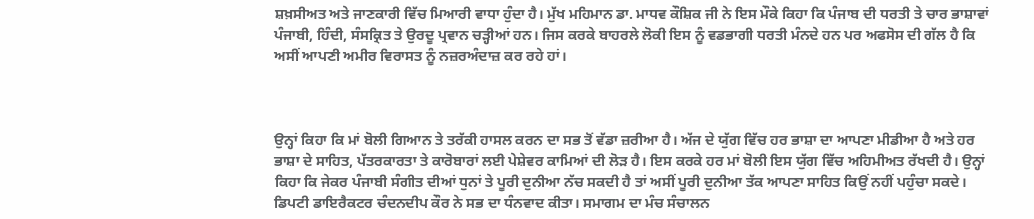ਸ਼ਖ਼ਸੀਅਤ ਅਤੇ ਜਾਣਕਾਰੀ ਵਿੱਚ ਮਿਆਰੀ ਵਾਧਾ ਹੁੰਦਾ ਹੈ। ਮੁੱਖ ਮਹਿਮਾਨ ਡਾ. ਮਾਧਵ ਕੌਸ਼ਿਕ ਜੀ ਨੇ ਇਸ ਮੌਕੇ ਕਿਹਾ ਕਿ ਪੰਜਾਬ ਦੀ ਧਰਤੀ ਤੇ ਚਾਰ ਭਾਸ਼ਾਵਾਂ ਪੰਜਾਬੀ, ਹਿੰਦੀ, ਸੰਸਕ੍ਰਿਤ ਤੇ ਉਰਦੂ ਪ੍ਰਵਾਨ ਚੜ੍ਹੀਆਂ ਹਨ। ਜਿਸ ਕਰਕੇ ਬਾਹਰਲੇ ਲੋਕੀ ਇਸ ਨੂੰ ਵਡਭਾਗੀ ਧਰਤੀ ਮੰਨਦੇ ਹਨ ਪਰ ਅਫਸੋਸ ਦੀ ਗੱਲ ਹੈ ਕਿ ਅਸੀਂ ਆਪਣੀ ਅਮੀਰ ਵਿਰਾਸਤ ਨੂੰ ਨਜ਼ਰਅੰਦਾਜ਼ ਕਰ ਰਹੇ ਹਾਂ।



ਉਨ੍ਹਾਂ ਕਿਹਾ ਕਿ ਮਾਂ ਬੋਲੀ ਗਿਆਨ ਤੇ ਤਰੱਕੀ ਹਾਸਲ ਕਰਨ ਦਾ ਸਭ ਤੋਂ ਵੱਡਾ ਜ਼ਰੀਆ ਹੈ। ਅੱਜ ਦੇ ਯੁੱਗ ਵਿੱਚ ਹਰ ਭਾਸ਼ਾ ਦਾ ਆਪਣਾ ਮੀਡੀਆ ਹੈ ਅਤੇ ਹਰ ਭਾਸ਼ਾ ਦੇ ਸਾਹਿਤ, ਪੱਤਰਕਾਰਤਾ ਤੇ ਕਾਰੋਬਾਰਾਂ ਲਈ ਪੇਸ਼ੇਵਰ ਕਾਮਿਆਂ ਦੀ ਲੋੜ ਹੈ। ਇਸ ਕਰਕੇ ਹਰ ਮਾਂ ਬੋਲੀ ਇਸ ਯੁੱਗ ਵਿੱਚ ਅਹਿਮੀਅਤ ਰੱਖਦੀ ਹੈ। ਉਨ੍ਹਾਂ ਕਿਹਾ ਕਿ ਜੇਕਰ ਪੰਜਾਬੀ ਸੰਗੀਤ ਦੀਆਂ ਧੁਨਾਂ ਤੇ ਪੂਰੀ ਦੁਨੀਆ ਨੱਚ ਸਕਦੀ ਹੈ ਤਾਂ ਅਸੀਂ ਪੂਰੀ ਦੁਨੀਆ ਤੱਕ ਆਪਣਾ ਸਾਹਿਤ ਕਿਉਂ ਨਹੀਂ ਪਹੁੰਚਾ ਸਕਦੇ। ਡਿਪਟੀ ਡਾਇਰੈਕਟਰ ਚੰਦਨਦੀਪ ਕੌਰ ਨੇ ਸਭ ਦਾ ਧੰਨਵਾਦ ਕੀਤਾ। ਸਮਾਗਮ ਦਾ ਮੰਚ ਸੰਚਾਲਨ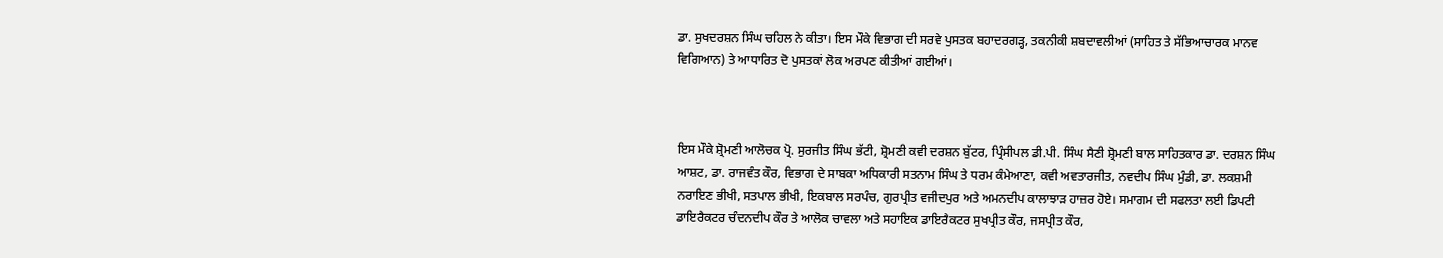ਡਾ. ਸੁਖਦਰਸ਼ਨ ਸਿੰਘ ਚਹਿਲ ਨੇ ਕੀਤਾ। ਇਸ ਮੌਕੇ ਵਿਭਾਗ ਦੀ ਸਰਵੇ ਪੁਸਤਕ ਬਹਾਦਰਗੜ੍ਹ, ਤਕਨੀਕੀ ਸ਼ਬਦਾਵਲੀਆਂ (ਸਾਹਿਤ ਤੇ ਸੱਭਿਆਚਾਰਕ ਮਾਨਵ ਵਿਗਿਆਨ) ਤੇ ਆਧਾਰਿਤ ਦੋ ਪੁਸਤਕਾਂ ਲੋਕ ਅਰਪਣ ਕੀਤੀਆਂ ਗਈਆਂ।



ਇਸ ਮੌਕੇ ਸ਼੍ਰੋਮਣੀ ਆਲੋਚਕ ਪ੍ਰੋ. ਸੁਰਜੀਤ ਸਿੰਘ ਭੱਟੀ, ਸ਼੍ਰੋਮਣੀ ਕਵੀ ਦਰਸ਼ਨ ਬੁੱਟਰ, ਪ੍ਰਿੰਸੀਪਲ ਡੀ.ਪੀ. ਸਿੰਘ ਸੈਣੀ ਸ਼੍ਰੋਮਣੀ ਬਾਲ ਸਾਹਿਤਕਾਰ ਡਾ. ਦਰਸ਼ਨ ਸਿੰਘ ਆਸ਼ਟ, ਡਾ. ਰਾਜਵੰਤ ਕੌਰ, ਵਿਭਾਗ ਦੇ ਸਾਬਕਾ ਅਧਿਕਾਰੀ ਸਤਨਾਮ ਸਿੰਘ ਤੇ ਧਰਮ ਕੰਮੇਆਣਾ, ਕਵੀ ਅਵਤਾਰਜੀਤ, ਨਵਦੀਪ ਸਿੰਘ ਮੁੰਡੀ, ਡਾ. ਲਕਸ਼ਮੀ ਨਰਾਇਣ ਭੀਖੀ, ਸਤਪਾਲ ਭੀਖੀ, ਇਕਬਾਲ ਸਰਪੰਚ, ਗੁਰਪ੍ਰੀਤ ਵਜੀਦਪੁਰ ਅਤੇ ਅਮਨਦੀਪ ਕਾਲਾਝਾੜ ਹਾਜ਼ਰ ਹੋਏ। ਸਮਾਗਮ ਦੀ ਸਫਲਤਾ ਲਈ ਡਿਪਟੀ ਡਾਇਰੈਕਟਰ ਚੰਦਨਦੀਪ ਕੌਰ ਤੇ ਆਲੋਕ ਚਾਵਲਾ ਅਤੇ ਸਹਾਇਕ ਡਾਇਰੈਕਟਰ ਸੁਖਪ੍ਰੀਤ ਕੌਰ, ਜਸਪ੍ਰੀਤ ਕੌਰ,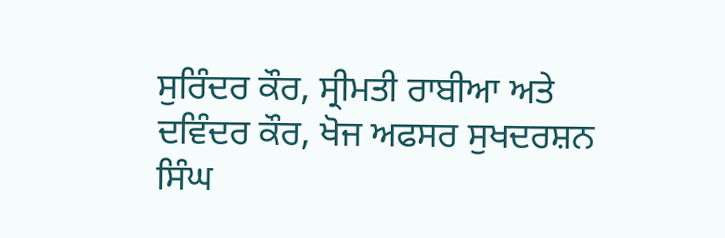ਸੁਰਿੰਦਰ ਕੌਰ, ਸ੍ਰੀਮਤੀ ਰਾਬੀਆ ਅਤੇ ਦਵਿੰਦਰ ਕੌਰ, ਖੋਜ ਅਫਸਰ ਸੁਖਦਰਸ਼ਨ ਸਿੰਘ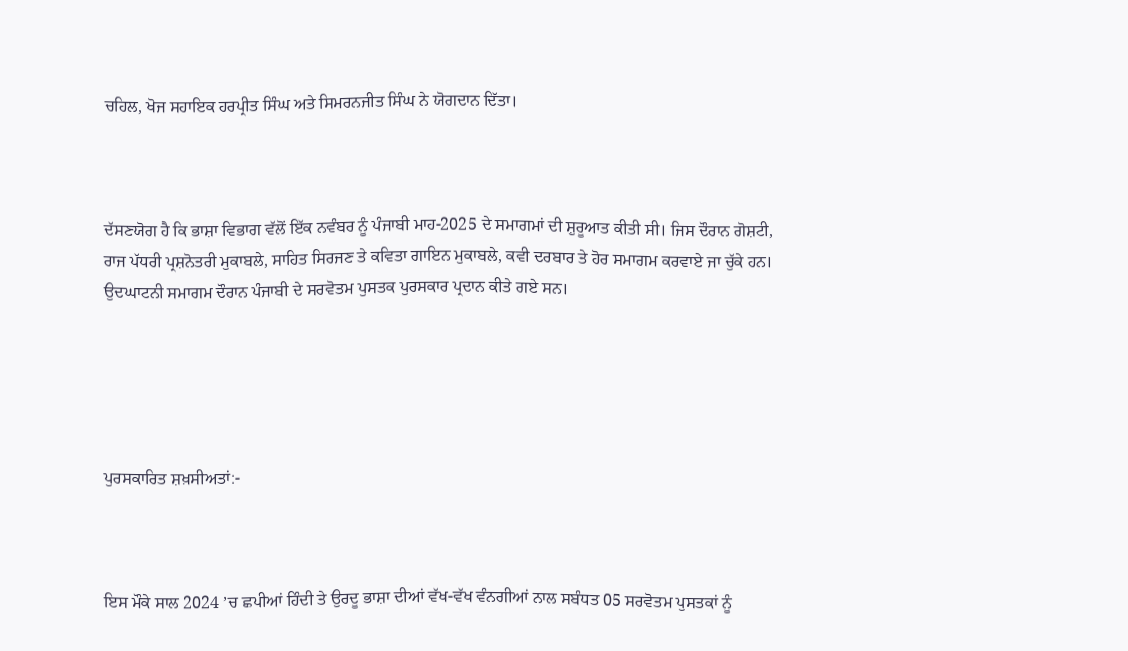ਚਹਿਲ, ਖੋਜ ਸਹਾਇਕ ਹਰਪ੍ਰੀਤ ਸਿੰਘ ਅਤੇ ਸਿਮਰਨਜੀਤ ਸਿੰਘ ਨੇ ਯੋਗਦਾਨ ਦਿੱਤਾ।



ਦੱਸਣਯੋਗ ਹੈ ਕਿ ਭਾਸ਼ਾ ਵਿਭਾਗ ਵੱਲੋਂ ਇੱਕ ਨਵੰਬਰ ਨੂੰ ਪੰਜਾਬੀ ਮਾਹ-2025 ਦੇ ਸਮਾਗਮਾਂ ਦੀ ਸ਼ੁਰੂਆਤ ਕੀਤੀ ਸੀ। ਜਿਸ ਦੌਰਾਨ ਗੋਸ਼ਟੀ, ਰਾਜ ਪੱਧਰੀ ਪ੍ਰਸ਼ਨੋਤਰੀ ਮੁਕਾਬਲੇ, ਸਾਹਿਤ ਸਿਰਜਣ ਤੇ ਕਵਿਤਾ ਗਾਇਨ ਮੁਕਾਬਲੇ, ਕਵੀ ਦਰਬਾਰ ਤੇ ਹੋਰ ਸਮਾਗਮ ਕਰਵਾਏ ਜਾ ਚੁੱਕੇ ਹਨ। ਉਦਘਾਟਨੀ ਸਮਾਗਮ ਦੌਰਾਨ ਪੰਜਾਬੀ ਦੇ ਸਰਵੋਤਮ ਪੁਸਤਕ ਪੁਰਸਕਾਰ ਪ੍ਰਦਾਨ ਕੀਤੇ ਗਏ ਸਨ।





ਪੁਰਸਕਾਰਿਤ ਸ਼ਖ਼ਸੀਅਤਾਂ:-



ਇਸ ਮੌਕੇ ਸਾਲ 2024 ’ਚ ਛਪੀਆਂ ਹਿੰਦੀ ਤੇ ਉਰਦੂ ਭਾਸ਼ਾ ਦੀਆਂ ਵੱਖ-ਵੱਖ ਵੰਨਗੀਆਂ ਨਾਲ ਸਬੰਧਤ 05 ਸਰਵੋਤਮ ਪੁਸਤਕਾਂ ਨੂੰ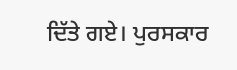ਦਿੱਤੇ ਗਏ। ਪੁਰਸਕਾਰ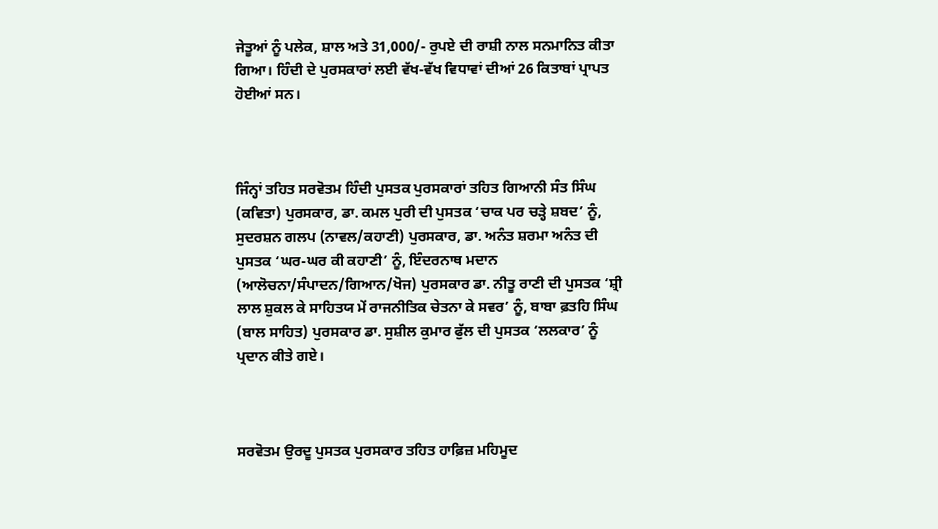ਜੇਤੂਆਂ ਨੂੰ ਪਲੇਕ, ਸ਼ਾਲ ਅਤੇ 31,000/- ਰੁਪਏ ਦੀ ਰਾਸ਼ੀ ਨਾਲ ਸਨਮਾਨਿਤ ਕੀਤਾ ਗਿਆ। ਹਿੰਦੀ ਦੇ ਪੁਰਸਕਾਰਾਂ ਲਈ ਵੱਖ-ਵੱਖ ਵਿਧਾਵਾਂ ਦੀਆਂ 26 ਕਿਤਾਬਾਂ ਪ੍ਰਾਪਤ ਹੋਈਆਂ ਸਨ।



ਜਿੰਨ੍ਹਾਂ ਤਹਿਤ ਸਰਵੋਤਮ ਹਿੰਦੀ ਪੁਸਤਕ ਪੁਰਸਕਾਰਾਂ ਤਹਿਤ ਗਿਆਨੀ ਸੰਤ ਸਿੰਘ (ਕਵਿਤਾ) ਪੁਰਸਕਾਰ, ਡਾ. ਕਮਲ ਪੁਰੀ ਦੀ ਪੁਸਤਕ ‘ਚਾਕ ਪਰ ਚੜ੍ਹੇ ਸ਼ਬਦ’ ਨੂੰ, ਸੁਦਰਸ਼ਨ ਗਲਪ (ਨਾਵਲ/ਕਹਾਣੀ) ਪੁਰਸਕਾਰ, ਡਾ. ਅਨੰਤ ਸ਼ਰਮਾ ਅਨੰਤ ਦੀ ਪੁਸਤਕ ‘ਘਰ-ਘਰ ਕੀ ਕਹਾਣੀ’ ਨੂੰ, ਇੰਦਰਨਾਥ ਮਦਾਨ (ਆਲੋਚਨਾ/ਸੰਪਾਦਨ/ਗਿਆਨ/ਖੋਜ) ਪੁਰਸਕਾਰ ਡਾ. ਨੀਤੂ ਰਾਣੀ ਦੀ ਪੁਸਤਕ ‘ਸ਼੍ਰੀ ਲਾਲ ਸ਼ੁਕਲ ਕੇ ਸਾਹਿਤਯ ਮੇਂ ਰਾਜਨੀਤਿਕ ਚੇਤਨਾ ਕੇ ਸਵਰ’ ਨੂੰ, ਬਾਬਾ ਫ਼ਤਹਿ ਸਿੰਘ (ਬਾਲ ਸਾਹਿਤ) ਪੁਰਸਕਾਰ ਡਾ. ਸੁਸ਼ੀਲ ਕੁਮਾਰ ਫੁੱਲ ਦੀ ਪੁਸਤਕ ‘ਲਲਕਾਰ’ ਨੂੰ ਪ੍ਰਦਾਨ ਕੀਤੇ ਗਏ।



ਸਰਵੋਤਮ ਉਰਦੂ ਪੁਸਤਕ ਪੁਰਸਕਾਰ ਤਹਿਤ ਹਾਫ਼ਿਜ਼ ਮਹਿਮੂਦ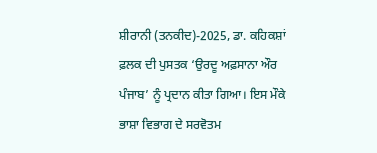ਸ਼ੀਰਾਨੀ (ਤਨਕੀਦ)-2025, ਡਾ. ਕਹਿਕਸ਼ਾਂ ਫ਼ਲਕ ਦੀ ਪੁਸਤਕ ‘ਉਰਦੂ ਅਫ਼ਸਾਨਾ ਔਰ ਪੰਜਾਬ’ ਨੂੰ ਪ੍ਰਦਾਨ ਕੀਤਾ ਗਿਆ। ਇਸ ਮੌਕੇ ਭਾਸ਼ਾ ਵਿਭਾਗ ਦੇ ਸਰਵੋਤਮ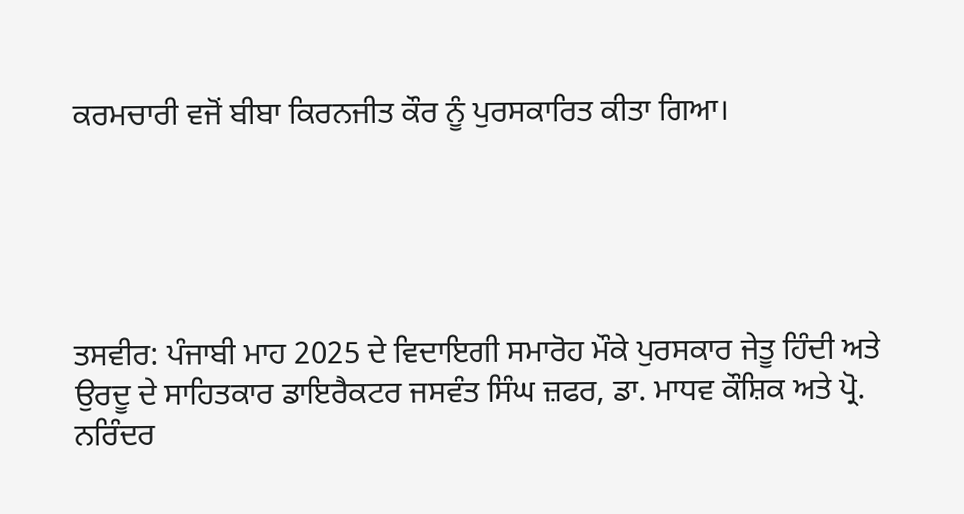ਕਰਮਚਾਰੀ ਵਜੋਂ ਬੀਬਾ ਕਿਰਨਜੀਤ ਕੌਰ ਨੂੰ ਪੁਰਸਕਾਰਿਤ ਕੀਤਾ ਗਿਆ।





ਤਸਵੀਰ: ਪੰਜਾਬੀ ਮਾਹ 2025 ਦੇ ਵਿਦਾਇਗੀ ਸਮਾਰੋਹ ਮੌਕੇ ਪੁਰਸਕਾਰ ਜੇਤੂ ਹਿੰਦੀ ਅਤੇ ਉਰਦੂ ਦੇ ਸਾਹਿਤਕਾਰ ਡਾਇਰੈਕਟਰ ਜਸਵੰਤ ਸਿੰਘ ਜ਼ਫਰ, ਡਾ. ਮਾਧਵ ਕੌਸ਼ਿਕ ਅਤੇ ਪ੍ਰੋ. ਨਰਿੰਦਰ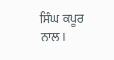ਸਿੰਘ ਕਪੂਰ ਨਾਲ।